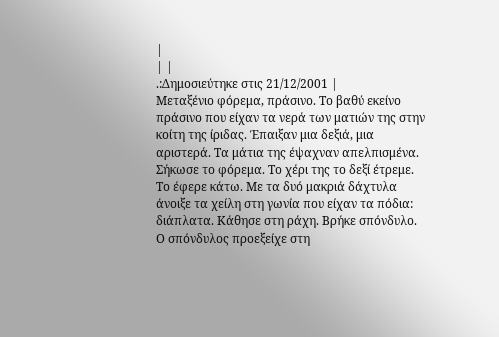|
| |
.:Δημοσιεύτηκε στις 21/12/2001 |
Μεταξένιο φόρεμα, πράσινο. Το βαθύ εκείνο πράσινο που είχαν τα νερά των ματιών της στην κοίτη της ίριδας. Έπαιξαν μια δεξιά, μια αριστερά. Tα μάτια της έψαχναν απελπισμένα. Σήκωσε το φόρεμα. Το χέρι της το δεξί έτρεμε. Το έφερε κάτω. Με τα δυό μακριά δάχτυλα άνοιξε τα χείλη στη γωνία που είχαν τα πόδια: διάπλατα. Κάθησε στη ράχη. Βρήκε σπόνδυλο.
Ο σπόνδυλος προεξείχε στη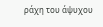ράχη του άψυχου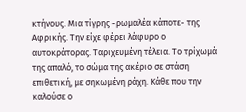κτήνους. Μια τίγρης -ρωμαλέα κάποτε- της Αφρικής. Την είχε φέρει λάφυρο ο αυτοκράτορας. Ταριχευμένη τέλεια. Το τρίχωμά της απαλό, το σώμα της ακέριο σε στάση επιθετική, με σηκωμένη ράχη. Κάθε που την καλούσε ο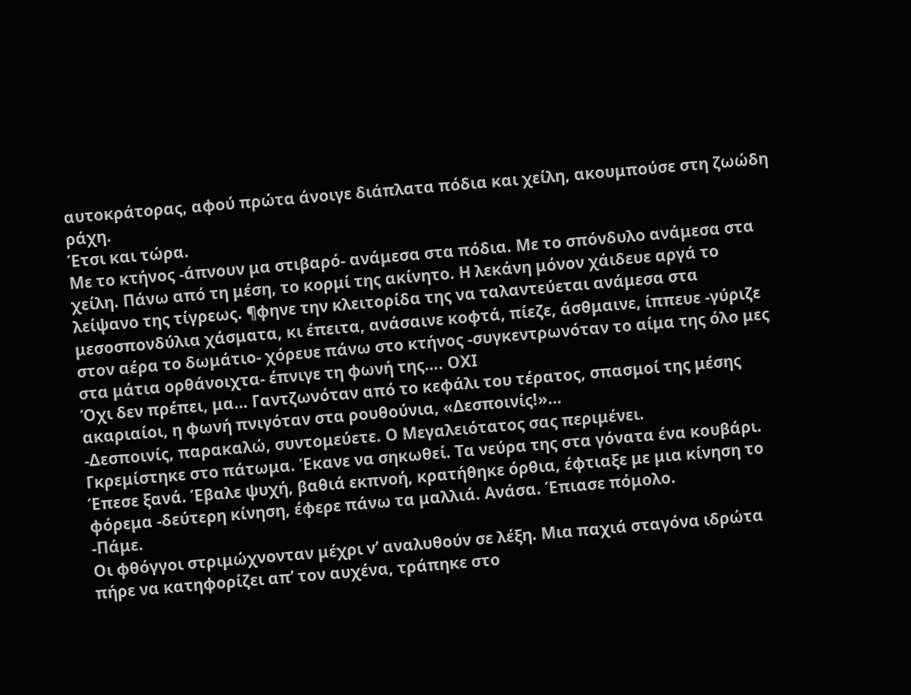αυτοκράτορας, αφού πρώτα άνοιγε διάπλατα πόδια και χείλη, ακουμπούσε στη ζωώδη ράχη.
Έτσι και τώρα.
Με το κτήνος -άπνουν μα στιβαρό- ανάμεσα στα πόδια. Με το σπόνδυλο ανάμεσα στα χείλη. Πάνω από τη μέση, το κορμί της ακίνητο. Η λεκάνη μόνον χάιδευε αργά το λείψανο της τίγρεως. ¶φηνε την κλειτορίδα της να ταλαντεύεται ανάμεσα στα μεσοσπονδύλια χάσματα, κι έπειτα, ανάσαινε κοφτά, πίεζε, άσθμαινε, ίππευε -γύριζε στον αέρα το δωμάτιο- χόρευε πάνω στο κτήνος -συγκεντρωνόταν το αίμα της όλο μες στα μάτια ορθάνοιχτα- έπνιγε τη φωνή της…. ΟΧΙ
Όχι δεν πρέπει, μα… Γαντζωνόταν από το κεφάλι του τέρατος, σπασμοί της μέσης ακαριαίοι, η φωνή πνιγόταν στα ρουθούνια, «Δεσποινίς!»…
-Δεσποινίς, παρακαλώ, συντομεύετε. Ο Μεγαλειότατος σας περιμένει.
Γκρεμίστηκε στο πάτωμα. Έκανε να σηκωθεί. Τα νεύρα της στα γόνατα ένα κουβάρι. Έπεσε ξανά. Έβαλε ψυχή, βαθιά εκπνοή, κρατήθηκε όρθια, έφτιαξε με μια κίνηση το φόρεμα -δεύτερη κίνηση, έφερε πάνω τα μαλλιά. Ανάσα. Έπιασε πόμολο.
-Πάμε.
Οι φθόγγοι στριμώχνονταν μέχρι ν’ αναλυθούν σε λέξη. Μια παχιά σταγόνα ιδρώτα πήρε να κατηφορίζει απ’ τον αυχένα, τράπηκε στο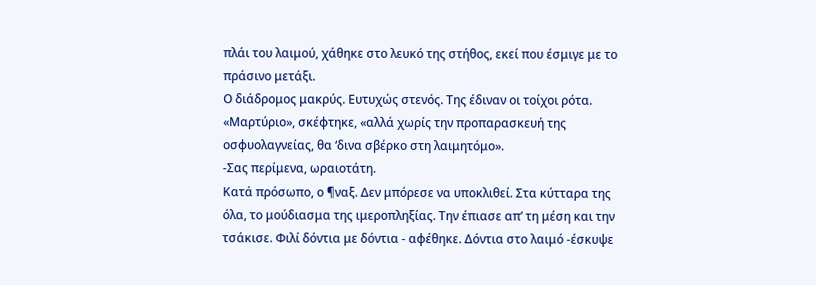πλάι του λαιμού, χάθηκε στο λευκό της στήθος, εκεί που έσμιγε με το πράσινο μετάξι.
Ο διάδρομος μακρύς. Ευτυχώς στενός. Της έδιναν οι τοίχοι ρότα. «Μαρτύριο», σκέφτηκε, «αλλά χωρίς την προπαρασκευή της οσφυολαγνείας, θα ‘δινα σβέρκο στη λαιμητόμο».
-Σας περίμενα, ωραιοτάτη.
Κατά πρόσωπο, ο ¶ναξ. Δεν μπόρεσε να υποκλιθεί. Στα κύτταρα της όλα, το μούδιασμα της ιμεροπληξίας. Την έπιασε απ’ τη μέση και την τσάκισε. Φιλί δόντια με δόντια - αφέθηκε. Δόντια στο λαιμό -έσκυψε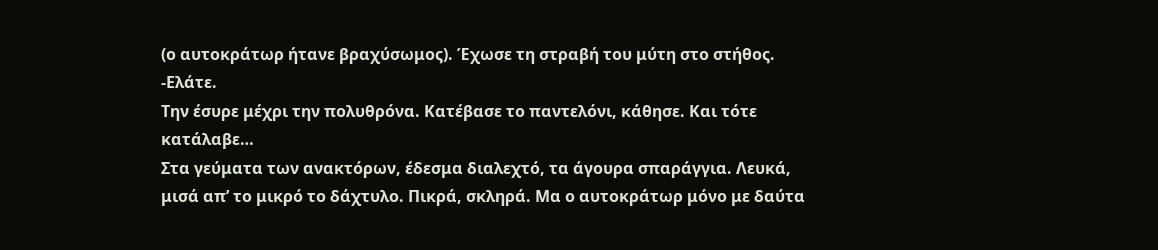(ο αυτοκράτωρ ήτανε βραχύσωμος). Έχωσε τη στραβή του μύτη στο στήθος.
-Ελάτε.
Την έσυρε μέχρι την πολυθρόνα. Κατέβασε το παντελόνι, κάθησε. Και τότε κατάλαβε…
Στα γεύματα των ανακτόρων, έδεσμα διαλεχτό, τα άγουρα σπαράγγια. Λευκά, μισά απ’ το μικρό το δάχτυλο. Πικρά, σκληρά. Μα ο αυτοκράτωρ μόνο με δαύτα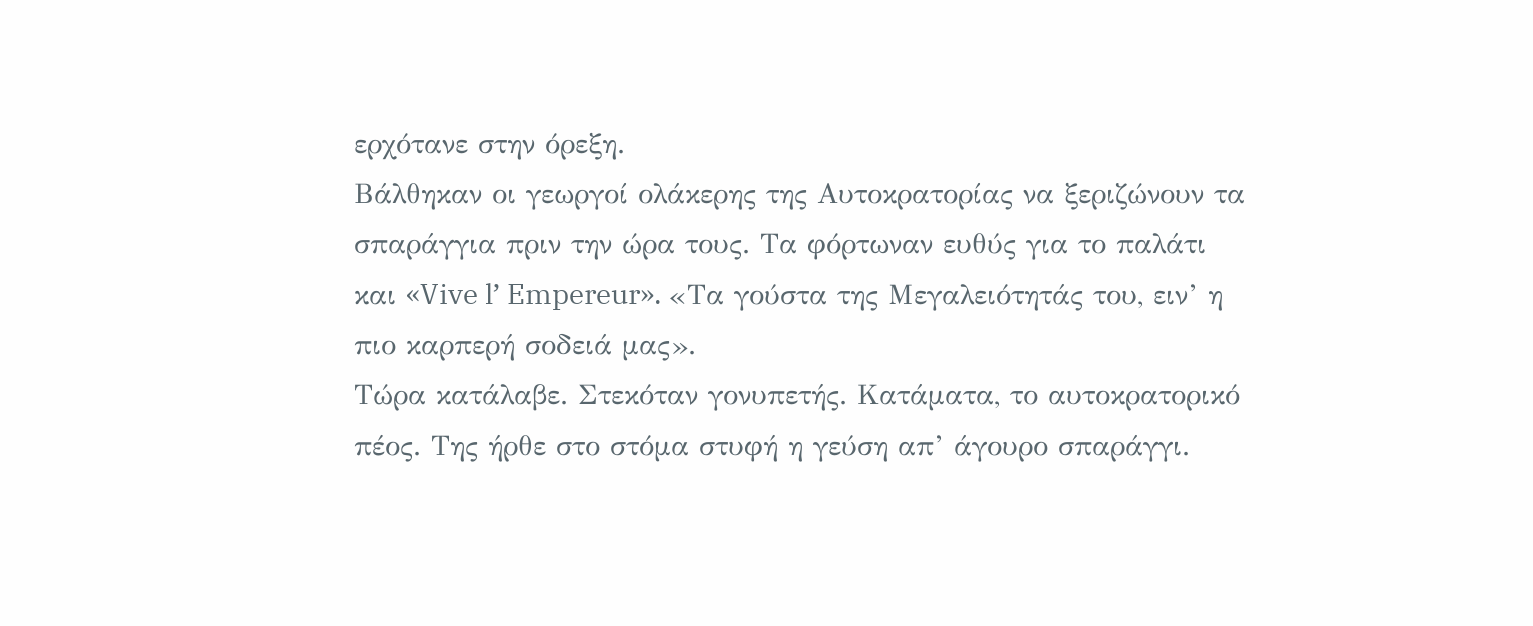ερχότανε στην όρεξη.
Βάλθηκαν οι γεωργοί ολάκερης της Αυτοκρατορίας να ξεριζώνουν τα σπαράγγια πριν την ώρα τους. Τα φόρτωναν ευθύς για το παλάτι και «Vive l’ Empereur». «Τα γούστα της Μεγαλειότητάς του, ειν’ η πιο καρπερή σοδειά μας».
Τώρα κατάλαβε. Στεκόταν γονυπετής. Κατάματα, το αυτοκρατορικό πέος. Της ήρθε στο στόμα στυφή η γεύση απ’ άγουρο σπαράγγι.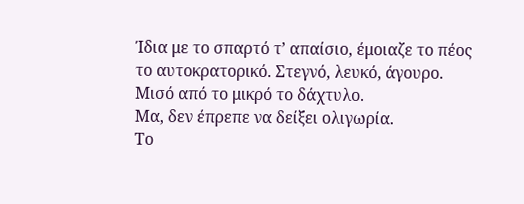Ίδια με το σπαρτό τ’ απαίσιο, έμοιαζε το πέος το αυτοκρατορικό. Στεγνό, λευκό, άγουρο. Μισό από το μικρό το δάχτυλο.
Μα, δεν έπρεπε να δείξει ολιγωρία.
Το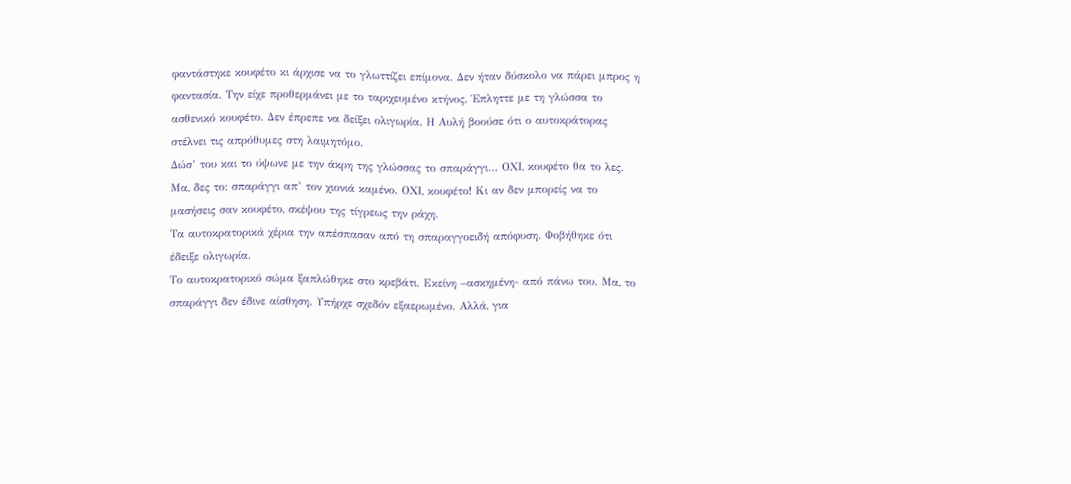φαντάστηκε κουφέτο κι άρχισε να το γλωττίζει επίμονα. Δεν ήταν δύσκολο να πάρει μπρος η φαντασία. Την είχε προθερμάνει με το ταριχευμένο κτήνος. Έπληττε με τη γλώσσα το ασθενικό κουφέτο. Δεν έπρεπε να δείξει ολιγωρία. Η Αυλή βοούσε ότι ο αυτοκράτορας στέλνει τις απρόθυμες στη λαιμητόμο.
Δώσ’ του και το ύψωνε με την άκρη της γλώσσας το σπαράγγι… ΟΧΙ, κουφέτο θα το λες. Μα, δες το: σπαράγγι απ’ τον χιονιά καμένο. ΟΧΙ, κουφέτο! Κι αν δεν μπορείς να το μασήσεις σαν κουφέτο, σκέψου της τίγρεως την ράχη.
Τα αυτοκρατορικά χέρια την απέσπασαν από τη σπαραγγοειδή απόφυση. Φοβήθηκε ότι έδειξε ολιγωρία.
Το αυτοκρατορικό σώμα ξαπλώθηκε στο κρεβάτι. Εκείνη –ασκημένη- από πάνω του. Μα, το σπαράγγι δεν έδινε αίσθηση. Υπήρχε σχεδόν εξαερωμένο. Αλλά, για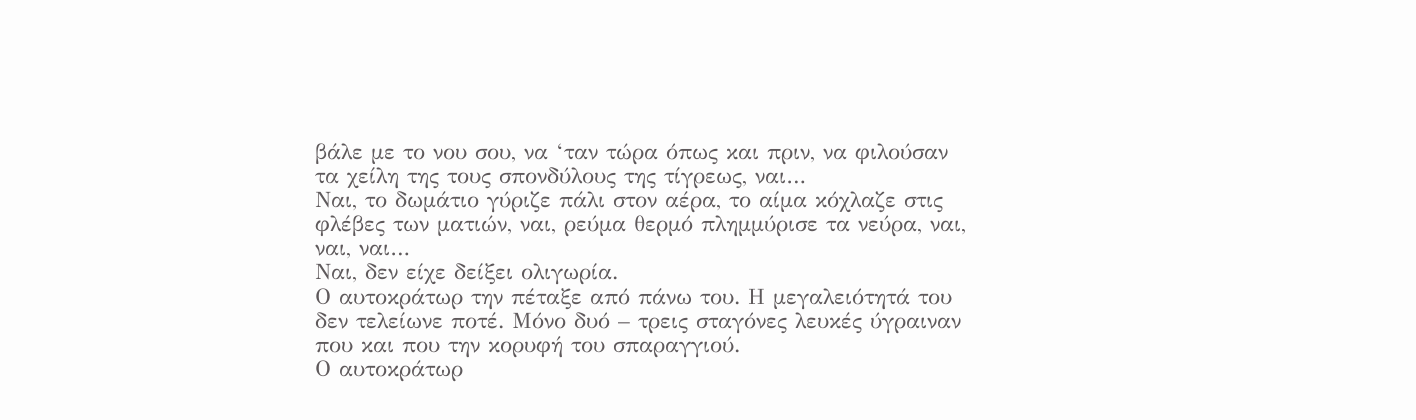βάλε με το νου σου, να ‘ταν τώρα όπως και πριν, να φιλούσαν τα χείλη της τους σπονδύλους της τίγρεως, ναι…
Ναι, το δωμάτιο γύριζε πάλι στον αέρα, το αίμα κόχλαζε στις φλέβες των ματιών, ναι, ρεύμα θερμό πλημμύρισε τα νεύρα, ναι, ναι, ναι…
Ναι, δεν είχε δείξει ολιγωρία.
Ο αυτοκράτωρ την πέταξε από πάνω του. Η μεγαλειότητά του δεν τελείωνε ποτέ. Μόνο δυό – τρεις σταγόνες λευκές ύγραιναν που και που την κορυφή του σπαραγγιού.
Ο αυτοκράτωρ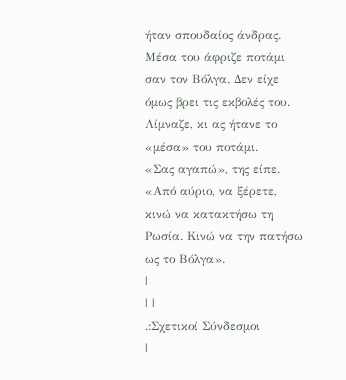ήταν σπουδαίος άνδρας. Μέσα του άφριζε ποτάμι σαν τον Βόλγα. Δεν είχε όμως βρει τις εκβολές του. Λίμναζε, κι ας ήτανε το «μέσα» του ποτάμι.
«Σας αγαπώ», της είπε.
«Από αύριο, να ξέρετε, κινώ να κατακτήσω τη Ρωσία. Κινώ να την πατήσω ως το Βόλγα».
|
| |
.:Σχετικοί Σύνδεσμοι
|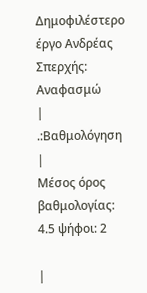Δημοφιλέστερο έργο Ανδρέας Σπερχής:
Αναφασμώ
|
.:Βαθμολόγηση
|
Μέσος όρος βαθμολογίας: 4.5 ψήφοι: 2

|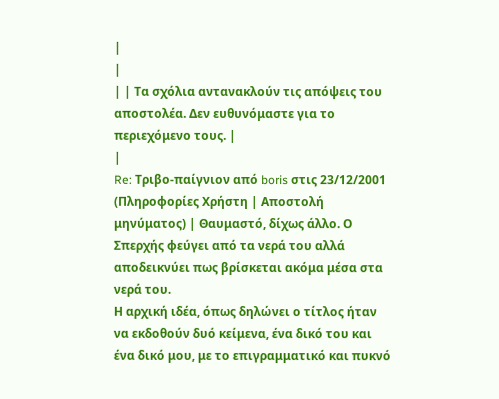|
|
| | Τα σχόλια αντανακλούν τις απόψεις του αποστολέα. Δεν ευθυνόμαστε για το περιεχόμενο τους. |
|
Re: Τριβο-παίγνιον από boris στις 23/12/2001 (Πληροφορίες Χρήστη | Αποστολή μηνύματος) | Θαυμαστό, δίχως άλλο. Ο Σπερχής φεύγει από τα νερά του αλλά αποδεικνύει πως βρίσκεται ακόμα μέσα στα νερά του.
Η αρχική ιδέα, όπως δηλώνει ο τίτλος ήταν να εκδοθούν δυό κείμενα, ένα δικό του και ένα δικό μου, με το επιγραμματικό και πυκνό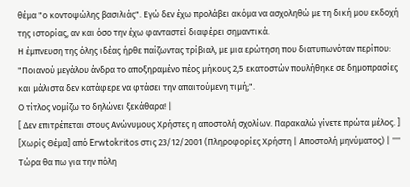θέμα "ο κοντοψώλης βασιλιάς". Εγώ δεν έχω προλάβει ακόμα να ασχοληθώ με τη δική μου εκδοχή της ιστορίας, αν και όσο την έχω φανταστεί διαφέρει σημαντικά.
Η έμπνευση της όλης ιδέας ήρθε παίζωντας τρίβιαλ, με μια ερώτηση που διατυπωνόταν περίπου: "Ποιανού μεγάλου άνδρα το αποξηραμένο πέος μήκους 2,5 εκατοστών πουλήθηκε σε δημοπρασίες και μάλιστα δεν κατάφερε να φτάσει την απαιτούμενη τιμή;".
Ο τίτλος νομίζω το δηλώνει ξεκάθαρα! |
[ Δεν επιτρέπεται στους Ανώνυμους Χρήστες η αποστολή σχολίων. Παρακαλώ γίνετε πρώτα μέλος. ]
[Χωρίς Θέμα] από Erwtokritos στις 23/12/2001 (Πληροφορίες Χρήστη | Αποστολή μηνύματος) | '''' Τώρα θα πω για την πόλη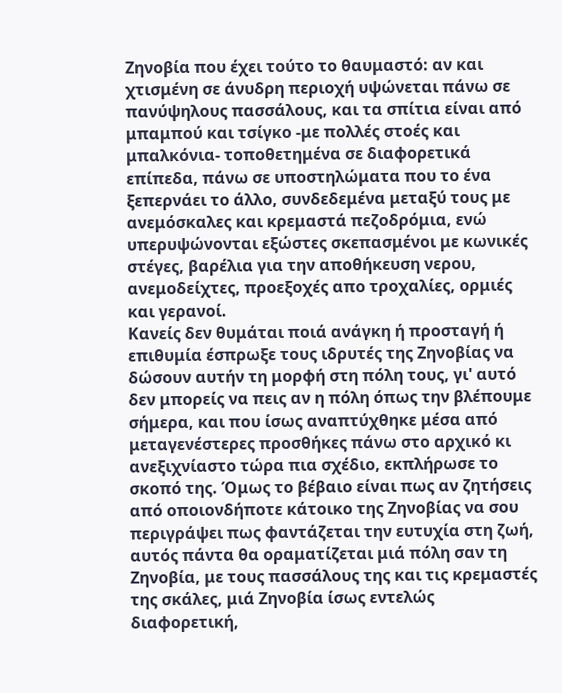Ζηνοβία που έχει τούτο το θαυμαστό: αν και χτισμένη σε άνυδρη περιοχή υψώνεται πάνω σε πανύψηλους πασσάλους, και τα σπίτια είναι από μπαμπού και τσίγκο -με πολλές στοές και μπαλκόνια- τοποθετημένα σε διαφορετικά επίπεδα, πάνω σε υποστηλώματα που το ένα ξεπερνάει το άλλο, συνδεδεμένα μεταξύ τους με ανεμόσκαλες και κρεμαστά πεζοδρόμια, ενώ υπερυψώνονται εξώστες σκεπασμένοι με κωνικές στέγες, βαρέλια για την αποθήκευση νερου, ανεμοδείχτες, προεξοχές απο τροχαλίες, ορμιές και γερανοί.
Κανείς δεν θυμάται ποιά ανάγκη ή προσταγή ή επιθυμία έσπρωξε τους ιδρυτές της Ζηνοβίας να δώσουν αυτήν τη μορφή στη πόλη τους, γι' αυτό δεν μπορείς να πεις αν η πόλη όπως την βλέπουμε σήμερα, και που ίσως αναπτύχθηκε μέσα από μεταγενέστερες προσθήκες πάνω στο αρχικό κι ανεξιχνίαστο τώρα πια σχέδιο, εκπλήρωσε το σκοπό της. Όμως το βέβαιο είναι πως αν ζητήσεις από οποιονδήποτε κάτοικο της Ζηνοβίας να σου περιγράψει πως φαντάζεται την ευτυχία στη ζωή, αυτός πάντα θα οραματίζεται μιά πόλη σαν τη Ζηνοβία, με τους πασσάλους της και τις κρεμαστές της σκάλες, μιά Ζηνοβία ίσως εντελώς διαφορετική,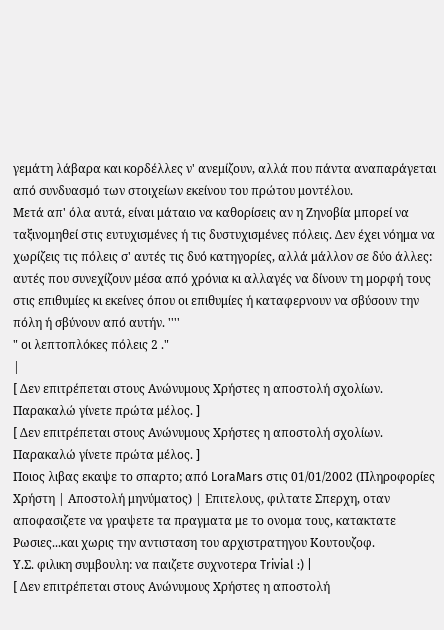γεμάτη λάβαρα και κορδέλλες ν' ανεμίζουν, αλλά που πάντα αναπαράγεται από συνδυασμό των στοιχείων εκείνου του πρώτου μοντέλου.
Μετά απ' όλα αυτά, είναι μάταιο να καθορίσεις αν η Ζηνοβία μπορεί να ταξινομηθεί στις ευτυχισμένες ή τις δυστυχισμένες πόλεις. Δεν έχει νόημα να χωρίζεις τις πόλεις σ' αυτές τις δυό κατηγορίες, αλλά μάλλον σε δύο άλλες: αυτές που συνεχίζουν μέσα από χρόνια κι αλλαγές να δίνουν τη μορφή τους στις επιθυμίες κι εκείνες όπου οι επιθυμίες ή καταφερνουν να σβύσουν την πόλη ή σβύνουν από αυτήν. ''''
" οι λεπτοπλόκες πόλεις 2 ."
|
[ Δεν επιτρέπεται στους Ανώνυμους Χρήστες η αποστολή σχολίων. Παρακαλώ γίνετε πρώτα μέλος. ]
[ Δεν επιτρέπεται στους Ανώνυμους Χρήστες η αποστολή σχολίων. Παρακαλώ γίνετε πρώτα μέλος. ]
Ποιος λιβας εκαψε το σπαρτο; από LoraMars στις 01/01/2002 (Πληροφορίες Χρήστη | Αποστολή μηνύματος) | Επιτελους, φιλτατε Σπερχη, οταν αποφασιζετε να γραψετε τα πραγματα με το ονομα τους, κατακτατε Ρωσιες...και χωρις την αντισταση του αρχιστρατηγου Κουτουζοφ.
Υ.Σ. φιλικη συμβουλη: να παιζετε συχνοτερα Trivial :) |
[ Δεν επιτρέπεται στους Ανώνυμους Χρήστες η αποστολή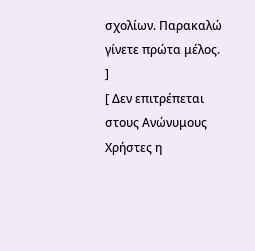σχολίων. Παρακαλώ γίνετε πρώτα μέλος. ]
[ Δεν επιτρέπεται στους Ανώνυμους Χρήστες η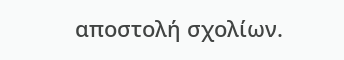αποστολή σχολίων.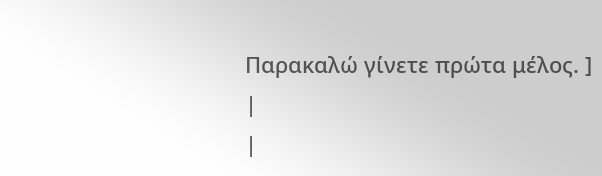Παρακαλώ γίνετε πρώτα μέλος. ]
|
|